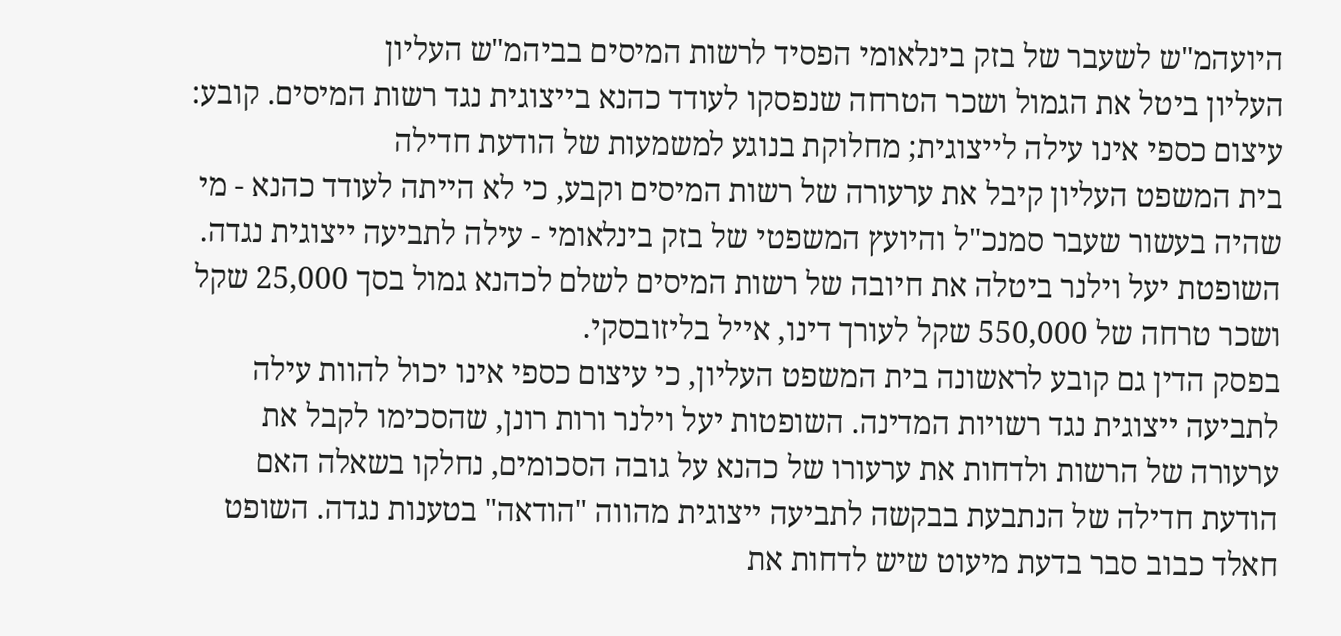היועהמ"ש לשעבר של בזק בינלאומי הפסיד לרשות המיסים בביהמ"ש העליון
העליון ביטל את הגמול ושכר הטרחה שנפסקו לעודד כהנא בייצוגית נגד רשות המיסים. קובע: עיצום כספי אינו עילה לייצוגית; מחלוקת בנוגע למשמעות של הודעת חדילה
בית המשפט העליון קיבל את ערעורה של רשות המיסים וקבע, כי לא הייתה לעודד כהנא - מי שהיה בעשור שעבר סמנכ"ל והיועץ המשפטי של בזק בינלאומי - עילה לתביעה ייצוגית נגדה. השופטת יעל וילנר ביטלה את חיובה של רשות המיסים לשלם לכהנא גמול בסך 25,000 שקל ושכר טרחה של 550,000 שקל לעורך דינו, אייל בליזובסקי.
בפסק הדין גם קובע לראשונה בית המשפט העליון, כי עיצום כספי אינו יכול להוות עילה לתביעה ייצוגית נגד רשויות המדינה. השופטות יעל וילנר ורות רונן, שהסכימו לקבל את ערעורה של הרשות ולדחות את ערעורו של כהנא על גובה הסכומים, נחלקו בשאלה האם הודעת חדילה של הנתבעת בבקשה לתביעה ייצוגית מהווה "הודאה" בטענות נגדה. השופט חאלד כבוב סבר בדעת מיעוט שיש לדחות את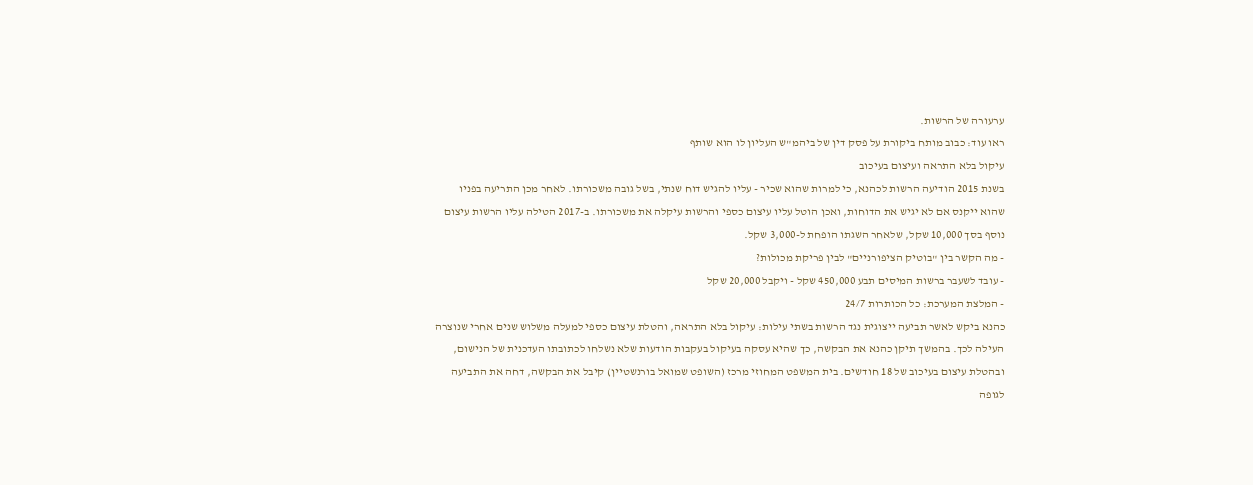ערעורה של הרשות.
ראו עוד: כבוב מותח ביקורת על פסק דין של ביהמ"ש העליון לו הוא שותף
עיקול בלא התראה ועיצום בעיכוב
בשנת 2015 הודיעה הרשות לכהנא, כי למרות שהוא שכיר - עליו להגיש דוח שנתי, בשל גובה משכורתו. לאחר מכן התריעה בפניו שהוא ייקנס אם לא יגיש את הדוחות, ואכן הוטל עליו עיצום כספי והרשות עיקלה את משכורתו. ב-2017 הטילה עליו הרשות עיצום נוסף בסך 10,000 שקל, שלאחר השגתו הופחת ל-3,000 שקל.
- מה הקשר בין "בוטיק הציפורניים" לבין פריקת מכולות?
- עובד לשעבר ברשות המיסים תבע 450,000 שקל - ויקבל 20,000 שקל
- המלצת המערכת: כל הכותרות 24/7
כהנא ביקש לאשר תביעה ייצוגית נגד הרשות בשתי עילות: עיקול בלא התראה, והטלת עיצום כספי למעלה משלוש שנים אחרי שנוצרה העילה לכך. בהמשך תיקן כהנא את הבקשה, כך שהיא עסקה בעיקול בעקבות הודעות שלא נשלחו לכתובתו העדכנית של הנישום, ובהטלת עיצום בעיכוב של 18 חודשים. בית המשפט המחוזי מרכז (השופט שמואל בורנשטיין) קיבל את הבקשה, דחה את התביעה לגופה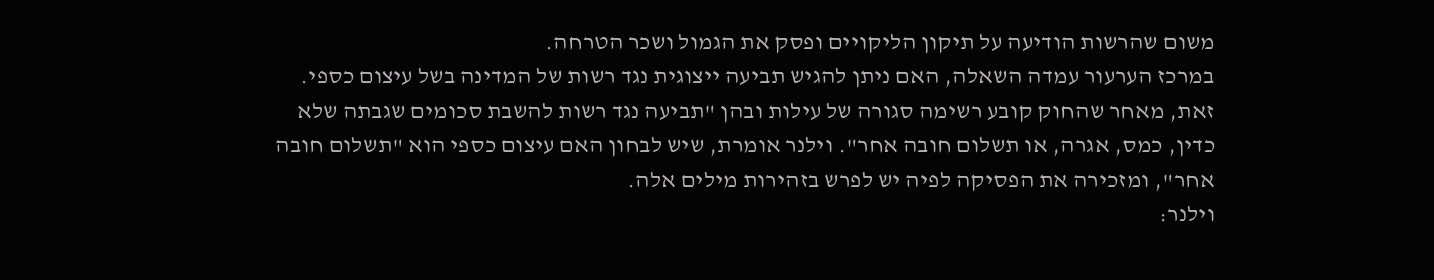משום שהרשות הודיעה על תיקון הליקויים ופסק את הגמול ושכר הטרחה.
במרכז הערעור עמדה השאלה, האם ניתן להגיש תביעה ייצוגית נגד רשות של המדינה בשל עיצום כספי. זאת, מאחר שהחוק קובע רשימה סגורה של עילות ובהן "תביעה נגד רשות להשבת סכומים שגבתה שלא כדין, כמס, אגרה, או תשלום חובה אחר". וילנר אומרת, שיש לבחון האם עיצום כספי הוא "תשלום חובה אחר", ומזכירה את הפסיקה לפיה יש לפרש בזהירות מילים אלה.
וילנר: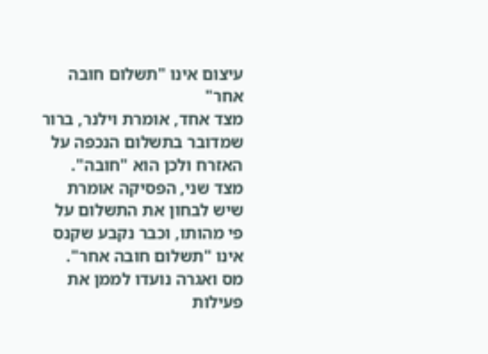עיצום אינו "תשלום חובה אחר"
מצד אחד, אומרת וילנר, ברור שמדובר בתשלום הנכפה על האזרח ולכן הוא "חובה". מצד שני, הפסיקה אומרת שיש לבחון את התשלום על פי מהותו, וכבר נקבע שקנס אינו "תשלום חובה אחר". מס ואגרה נועדו לממן את פעילות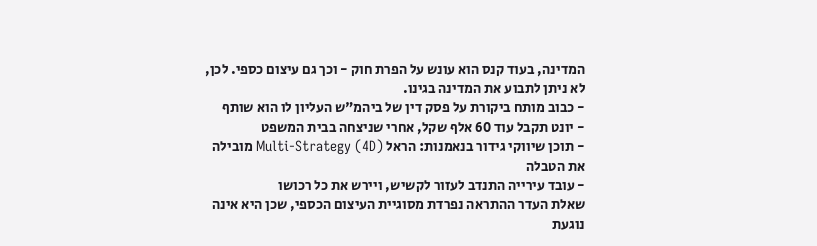המדינה, בעוד קנס הוא עונש על הפרת חוק - וכך גם עיצום כספי. לכן, לא ניתן לתבוע את המדינה בגינו.
- כבוב מותח ביקורת על פסק דין של ביהמ"ש העליון לו הוא שותף
- יונט תקבל עוד 60 אלף שקל, אחרי שניצחה בבית המשפט
- תוכן שיווקי גידור בנאמנות: הראל Multi-Strategy (4D) מובילה את הטבלה
- עובד עירייה התנדב לעזור לקשיש, ויירש את כל רכושו
שאלת העדר ההתראה נפרדת מסוגיית העיצום הכספי, שכן היא אינה נוגעת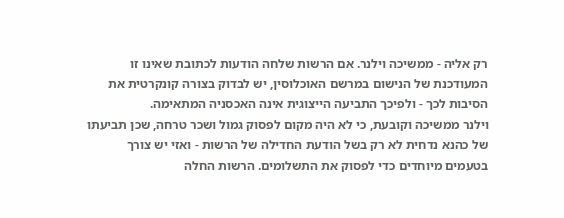רק אליה - ממשיכה וילנר. אם הרשות שלחה הודעות לכתובת שאינו זו המעודכנת של הנישום במרשם האוכלוסין, יש לבדוק בצורה קונקרטית את הסיבות לכך - ולפיכך התביעה הייצוגית אינה האכסניה המתאימה.
וילנר ממשיכה וקובעת, כי לא היה מקום לפסוק גמול ושכר טרחה, שכן תביעתו של כהנא נדחית לא רק בשל הודעת החדילה של הרשות - ואזי יש צורך בטעמים מיוחדים כדי לפסוק את התשלומים. הרשות החלה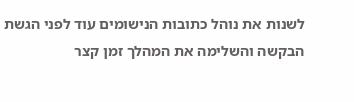לשנות את נוהל כתובות הנישומים עוד לפני הגשת הבקשה והשלימה את המהלך זמן קצר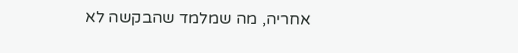אחריה, מה שמלמד שהבקשה לא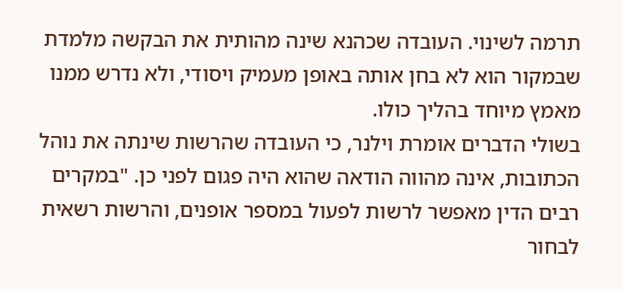תרמה לשינוי. העובדה שכהנא שינה מהותית את הבקשה מלמדת שבמקור הוא לא בחן אותה באופן מעמיק ויסודי, ולא נדרש ממנו מאמץ מיוחד בהליך כולו.
בשולי הדברים אומרת וילנר, כי העובדה שהרשות שינתה את נוהל הכתובות, אינה מהווה הודאה שהוא היה פגום לפני כן. "במקרים רבים הדין מאפשר לרשות לפעול במספר אופנים, והרשות רשאית לבחור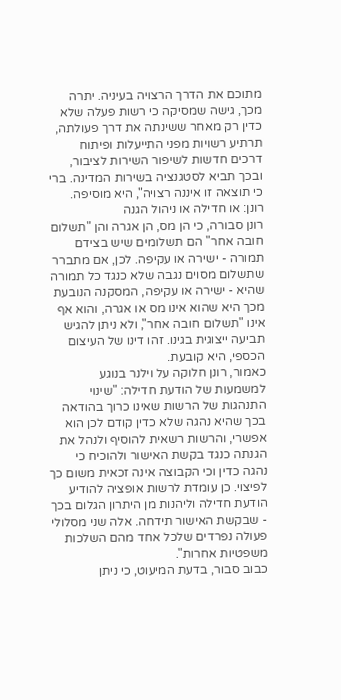מתוכם את הדרך הרצויה בעיניה. יתרה מכך, גישה שמסיקה כי רשות פעלה שלא כדין רק מאחר ששינתה את דרך פעולתה, תרתיע רשויות מפני התייעלות ופיתוח דרכים חדשות לשיפור השירות לציבור, ובכך תביא לסטגנציה בשירות המדינה. ברי כי תוצאה זו איננה רצויה", היא מוסיפה.
רונן: או חדילה או ניהול הגנה
רונן סבורה, כי הן מס, הן אגרה והן "תשלום חובה אחר" הם תשלומים שיש בצידם תמורה - ישירה או עקיפה. לכן, אם מתברר שתשלום מסוים נגבה שלא כנגד כל תמורה שהיא - ישירה או עקיפה, המסקנה הנובעת מכך היא שהוא אינו מס או אגרה, והוא אף אינו "תשלום חובה אחר", ולא ניתן להגיש תביעה ייצוגית בגינו. זהו דינו של העיצום הכספי, היא קובעת.
כאמור, רונן חלוקה על וילנר בנוגע למשמעות של הודעת חדילה: "שינוי התנהגות של הרשות שאינו כרוך בהודאה בכך שהיא נהגה שלא כדין קודם לכן הוא אפשרי, והרשות רשאית להוסיף ולנהל את הגנתה כנגד בקשת האישור ולהוכיח כי נהגה כדין וכי הקבוצה אינה זכאית משום כך לפיצוי. כן עומדת לרשות אופציה להודיע הודעת חדילה וליהנות מן היתרון הגלום בכך - שבקשת האישור תידחה. אלה שני מסלולי פעולה נפרדים שלכל אחד מהם השלכות משפטיות אחרות".
כבוב סבור, בדעת המיעוט, כי ניתן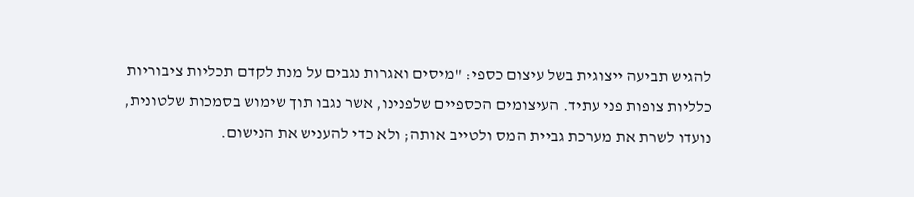להגיש תביעה ייצוגית בשל עיצום כספי: "מיסים ואגרות נגבים על מנת לקדם תכליות ציבוריות כלליות צופות פני עתיד. העיצומים הכספיים שלפנינו, אשר נגבו תוך שימוש בסמכות שלטונית, נועדו לשרת את מערכת גביית המס ולטייב אותה; ולא כדי להעניש את הנישום.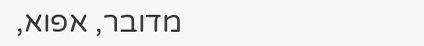מדובר, אפוא,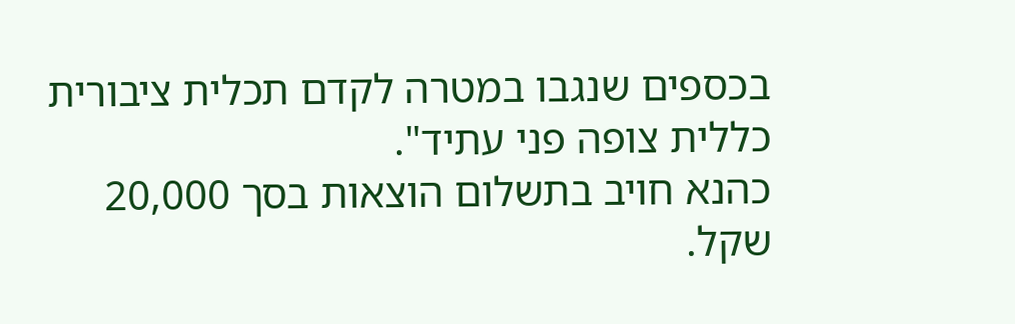בכספים שנגבו במטרה לקדם תכלית ציבורית כללית צופה פני עתיד".
כהנא חויב בתשלום הוצאות בסך 20,000 שקל.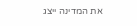את המדינה ייצג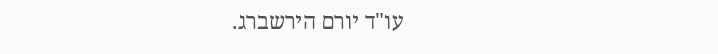עו"ד יורם הירשברג.